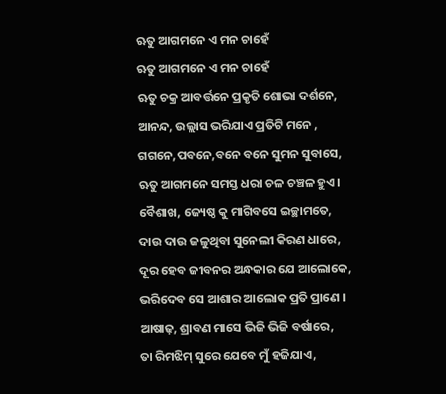ଋତୁ ଆଗମନେ ଏ ମନ ଚାହେଁ
ଋତୁ ଆଗମନେ ଏ ମନ ଚାହେଁ
ଋତୁ ଚକ୍ର ଆବର୍ତ୍ତନେ ପ୍ରକୃତି ଶୋଭା ଦର୍ଶନେ,
ଆନନ୍ଦ, ଉଲ୍ଲାସ ଭରିଯାଏ ପ୍ରତିଟି ମନେ ,
ଗଗନେ,ପବନେ,ବନେ ବନେ ସୁମନ ସୁବାସେ,
ଋତୁ ଆଗମନେ ସମସ୍ତ ଧରା ଚଳ ଚଞ୍ଚଳ ହୁଏ।
ବୈଶାଖ, ଜ୍ୟେଷ୍ଠ କୁ ମାଗିବସେ ଇଚ୍ଛାମତେ,
ଦାଉ ଦାଉ ଜଳୁଥିବା ସୁନେଲୀ କିରଣ ଧାରେ,
ଦୂର ହେବ ଜୀବନର ଅନ୍ଧକାର ଯେ ଆଲୋକେ,
ଭରିଦେବ ସେ ଆଶାର ଆଲୋକ ପ୍ରତି ପ୍ରାଣେ ।
ଆଷାଢ଼, ଶ୍ରାବଣ ମାସେ ଭିଜି ଭିଜି ବର୍ଷାରେ,
ତା ରିମଝିମ୍ ସୁରେ ଯେବେ ମୁଁ ହଜିଯାଏ,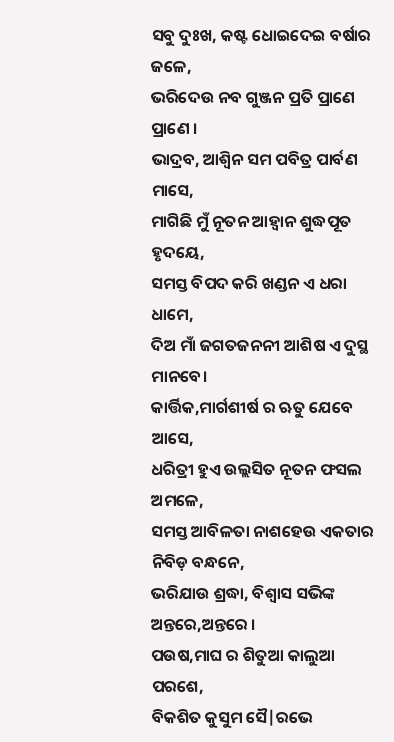ସବୁ ଦୁଃଖ, କଷ୍ଟ ଧୋଇଦେଇ ବର୍ଷାର ଜଳେ,
ଭରିଦେଉ ନବ ଗୁଞ୍ଜନ ପ୍ରତି ପ୍ରାଣେ ପ୍ରାଣେ ।
ଭାଦ୍ରବ, ଆଶ୍ୱିନ ସମ ପବିତ୍ର ପାର୍ବଣ ମାସେ,
ମାଗିଛି ମୁଁ ନୂତନ ଆହ୍ବାନ ଶୁଦ୍ଧପୂତ ହୃଦୟେ,
ସମସ୍ତ ବିପଦ କରି ଖଣ୍ଡନ ଏ ଧରା ଧାମେ,
ଦିଅ ମାଁ ଜଗତଜନନୀ ଆଶିଷ ଏ ଦୁସ୍ଥ ମାନବେ।
କାର୍ତ୍ତିକ,ମାର୍ଗଶୀର୍ଷ ର ଋତୁ ଯେବେ ଆସେ,
ଧରିତ୍ରୀ ହୁଏ ଉଲ୍ଲସିତ ନୂତନ ଫସଲ ଅମଳେ,
ସମସ୍ତ ଆବିଳତା ନାଶହେଉ ଏକତାର ନିବିଡ଼ ବନ୍ଧନେ,
ଭରିଯାଉ ଶ୍ରଦ୍ଧା, ବିଶ୍ବାସ ସଭିଙ୍କ ଅନ୍ତରେ,ଅନ୍ତରେ ।
ପଉଷ,ମାଘ ର ଶିତୁଆ କାଲୁଆ ପରଶେ,
ବିକଶିତ କୁସୁମ ସୈ|ରଭେ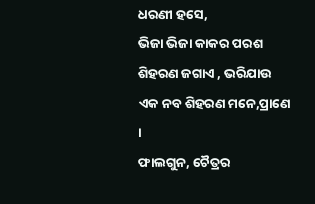ଧରଣୀ ହସେ,
ଭିଜା ଭିଜା କାକର ପରଶ ଶିହରଣ ଜଗାଏ , ଭରିଯାଉ ଏକ ନବ ଶିହରଣ ମନେ,ପ୍ରାଣେ ।
ଫାଲଗୁନ, ଚୈତ୍ରର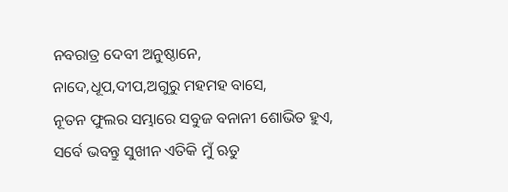ନବରାତ୍ର ଦେବୀ ଅନୁଷ୍ଠାନେ,
ନାଦେ,ଧୂପ,ଦୀପ,ଅଗୁରୁ ମହମହ ବାସେ,
ନୂତନ ଫୁଲର ସମ୍ଭାରେ ସବୁଜ ବନାନୀ ଶୋଭିତ ହୁଏ,
ସର୍ବେ ଭବନ୍ତୁ ସୁଖୀନ ଏତିକି ମୁଁ ଋତୁ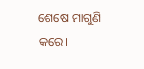ଶେଷେ ମାଗୁଣି କରେ।